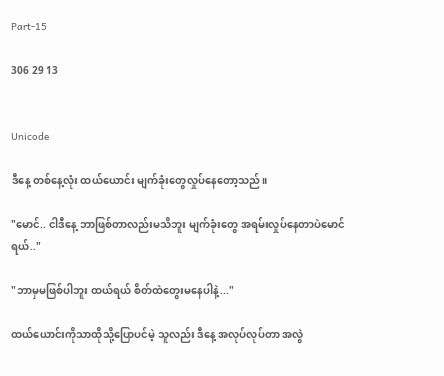Part-15

306 29 13


Unicode

ဒီနေ့ တစ်နေ့လုံး ထယ်ယောင်း မျက်ခုံးတွေလှုပ်နေတော့သည်။

"မောင်.. ငါဒီနေ့ ဘာဖြစ်တာလည်းမသိဘူး မျက်ခုံးတွေ အရမ်းလှုပ်နေတာပဲမောင်ရယ်.."

"ဘာမှမဖြစ်ပါဘူး ထယ်ရယ် စိတ်ထဲတွေးမနေပါနဲ့..."

ထယ်ယောင်းကိုသာထိုသို့ပြောပင်မဲ့ သူလည်း ဒီနေ့ အလုပ်လုပ်တာ အလွဲ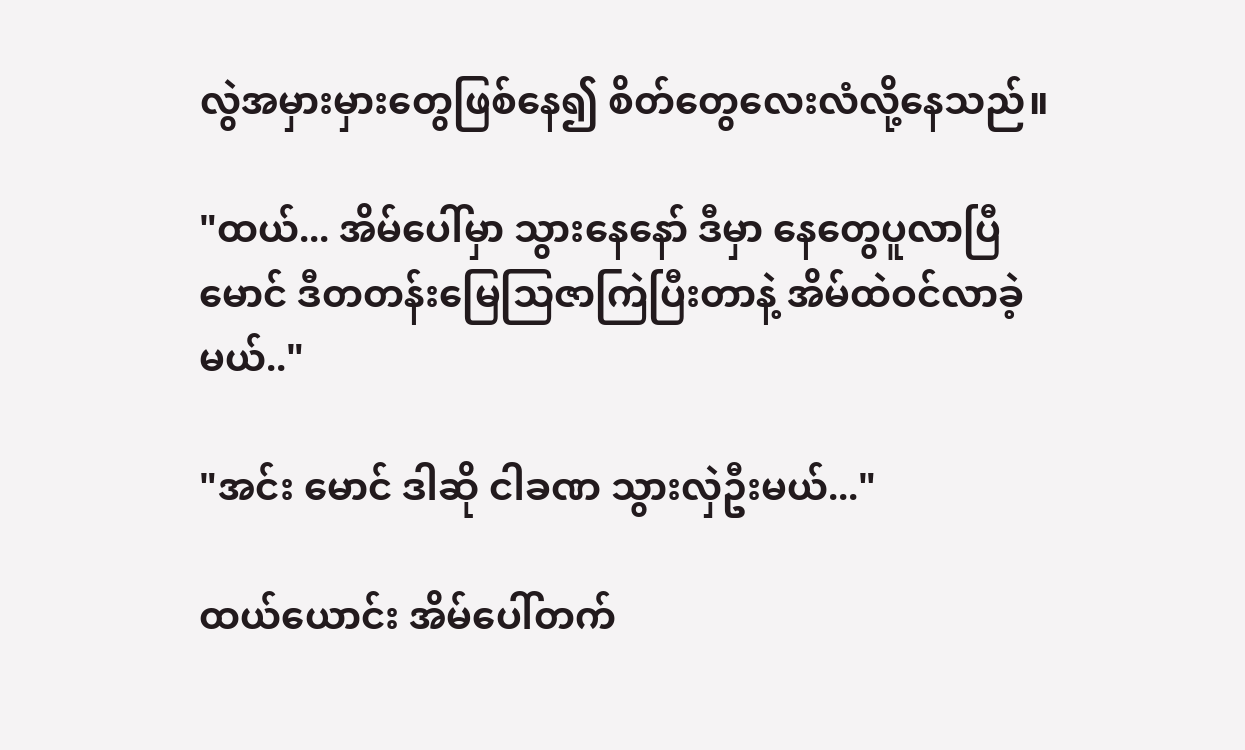လွဲအမှားမှားတွေဖြစ်နေ၍ စိတ်တွေလေးလံလို့နေသည်။

"ထယ်... အိမ်ပေါ်မှာ သွားနေနော် ဒီမှာ နေတွေပူလာပြီ မောင် ဒီတတန်းမြေသြဇာကြဲပြီးတာနဲ့ အိမ်ထဲဝင်လာခဲ့မယ်.."

"အင်း မောင် ဒါဆို ငါခဏ သွားလှဲဦးမယ်..."

ထယ်ယောင်း အိမ်ပေါ်တက်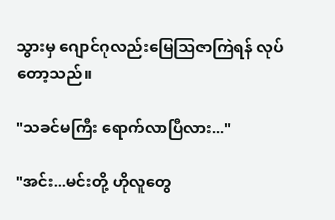သွားမှ ဂျောင်ဂုလည်းမြေသြဇာကြဲရန် လုပ်တော့သည်။

"သခင်မကြီး ရောက်လာပြီလား..."

"အင်း...မင်းတို့ ဟိုလူတွေ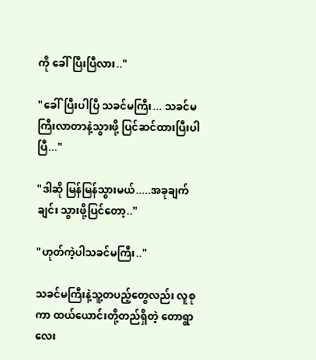ကို ခေါ်ပြီးပြီလား.."

"ခေါ်ပြီးပါပြီ သခင်မကြီး... သခင်မကြီးလာတာနဲ့သွားဖို့ ပြင်ဆင်ထားပြီးပါပြီ..."

"ဒါဆို မြန်မြန်သွားမယ်.....အခုချက်ချင်း သွားဖို့ပြင်တော့.."

"ဟုတ်ကဲ့ပါသခင်မကြီး.."

သခင်မကြီးနဲ့သူ့တပည့်တွေလည်း လူစုကာ ထယ်ယောင်းတို့တည်ရှိတဲ့ တောရွာလေး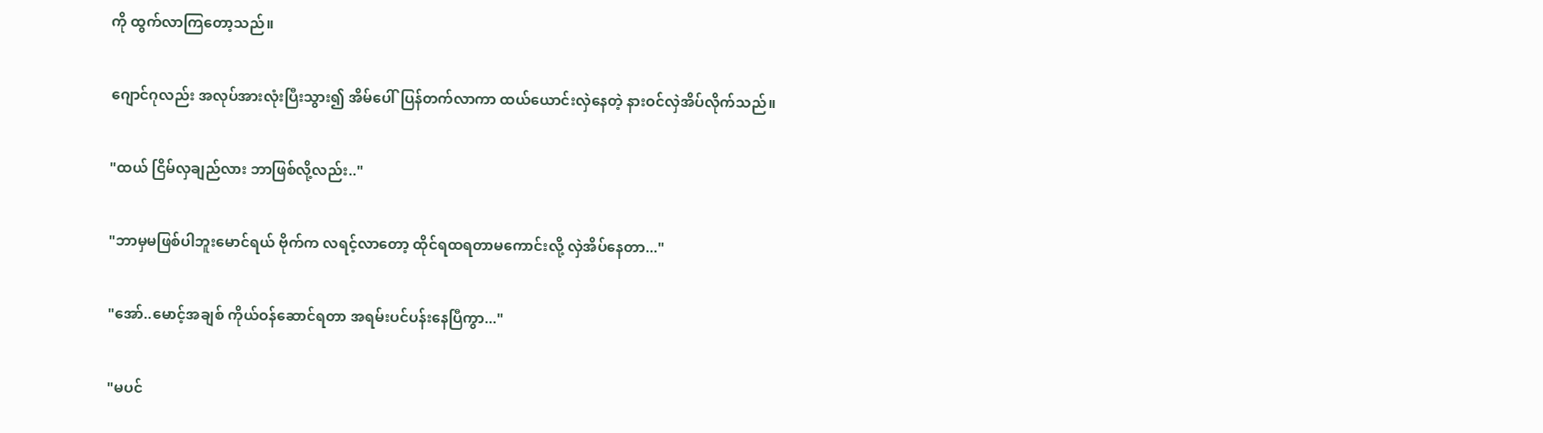ကို ထွက်လာကြတော့သည်။

ဂျောင်ဂုလည်း အလုပ်အားလုံးပြီးသွား၍ အိမ်ပေါ်ပြန်တက်လာကာ ထယ်ယောင်းလှဲနေတဲ့ နားဝင်လှဲအိပ်လိုက်သည်။

"ထယ် ငြိမ်လှချည်လား ဘာဖြစ်လို့လည်း.."

"ဘာမှမဖြစ်ပါဘူးမောင်ရယ် ဗိုက်က လရင့်လာတော့ ထိုင်ရထရတာမကောင်းလို့ လှဲအိပ်နေတာ..."

"အော်..မောင့်အချစ် ကိုယ်ဝန်ဆောင်ရတာ အရမ်းပင်ပန်းနေပြီကွာ..."

"မပင်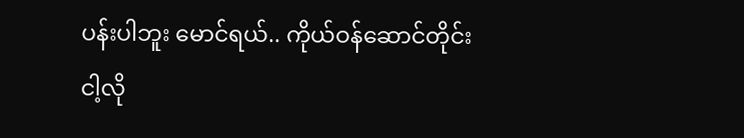ပန်းပါဘူး မောင်ရယ်.. ကိုယ်ဝန်ဆောင်တိုင်းငါ့လို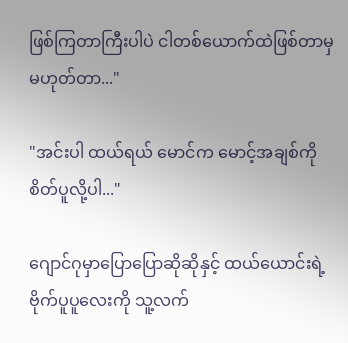ဖြစ်ကြတာကြီးပါပဲ ငါတစ်ယောက်ထဲဖြစ်တာမှမဟုတ်တာ..."

"အင်းပါ ထယ်ရယ် မောင်က မောင့်အချစ်ကို စိတ်ပူလို့ပါ..."

ဂျောင်ဂုမှာပြောပြောဆိုဆိုနှင့် ထယ်ယောင်းရဲ့ ဗိုက်ပူပူလေးကို သူ့လက်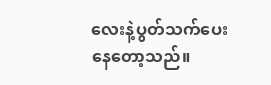လေးနဲ့ပွတ်သက်ပေးနေတော့သည်။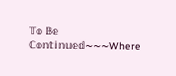𝕋𝕠 𝔹𝕖 ℂ𝕠𝕟𝕥𝕚𝕟𝕦𝕖𝕕~~~Where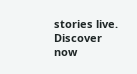stories live. Discover now